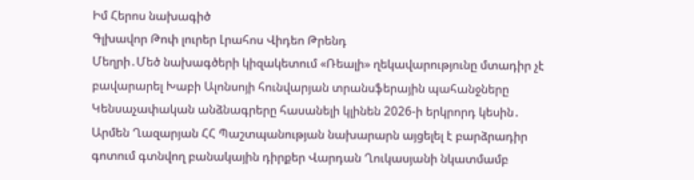Իմ Հերոս նախագիծ
Գլխավոր Թոփ լուրեր Լրահոս Վիդեո Թրենդ
Մեղրի․Մեծ նախագծերի կիզակետում «Ռեալի» ղեկավարությունը մտադիր չէ բավարարել Խաբի Ալոնսոյի հունվարյան տրանսֆերային պահանջները Կենսաչափական անձնագրերը հասանելի կլինեն 2026-ի երկրորդ կեսին․ Արմեն Ղազարյան ՀՀ Պաշտպանության նախարարն այցելել է բարձրադիր գոտում գտնվող բանակային դիրքեր Վարդան Ղուկասյանի նկատմամբ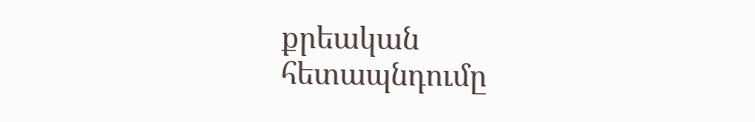քրեական հետապնդումը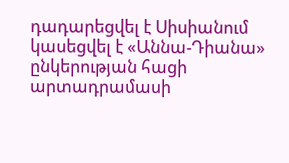դադարեցվել է Սիսիանում կասեցվել է «Աննա-Դիանա» ընկերության հացի արտադրամասի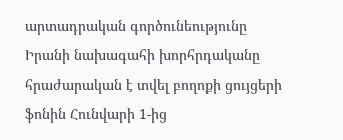արտադրական գործունեությունը Իրանի նախագահի խորհրդականը հրաժարական է տվել բողոքի ցույցերի ֆոնին Հունվարի 1-ից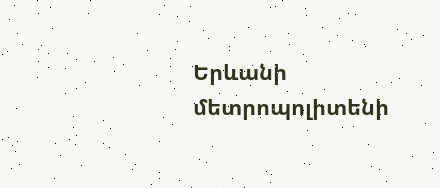Երևանի մետրոպոլիտենի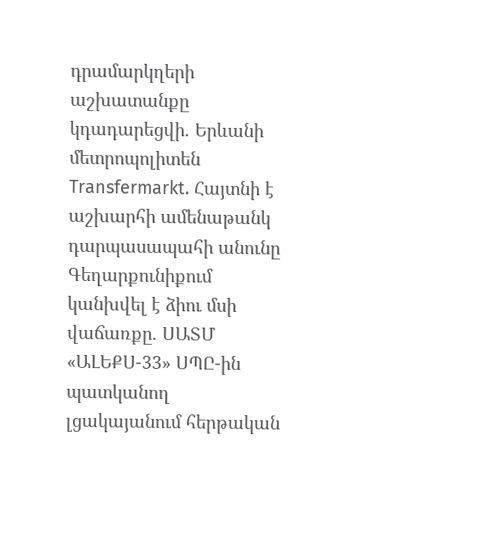դրամարկղերի աշխատանքը կդադարեցվի. Երևանի մետրոպոլիտեն Transfermarkt. Հայտնի է աշխարհի ամենաթանկ դարպասապահի անունը Գեղարքունիքում կանխվել է ձիու մսի վաճառքը. ՍԱՏՄ «ԱԼԵՔՍ-33» ՍՊԸ-ին պատկանող լցակայանում հերթական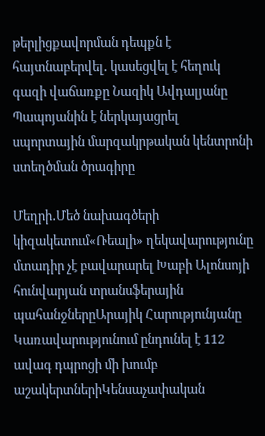թերլիցքավորման դեպքն է հայտնաբերվել․ կասեցվել է հեղուկ գազի վաճառքը Նազիկ Ավդալյանը Պապոյանին է ներկայացրել սպորտային մարզակրթական կենտրոնի ստեղծման ծրագիրը

Մեղրի․Մեծ նախագծերի կիզակետում«Ռեալի» ղեկավարությունը մտադիր չէ բավարարել Խաբի Ալոնսոյի հունվարյան տրանսֆերային պահանջներըԱրայիկ Հարությունյանը Կառավարությունում ընդունել է 112 ավագ դպրոցի մի խումբ աշակերտներիԿենսաչափական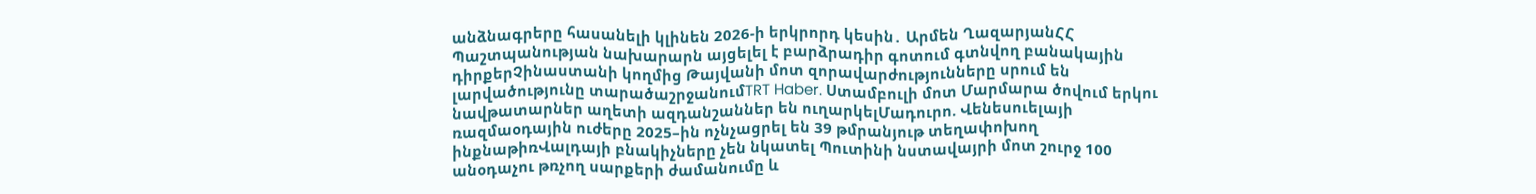անձնագրերը հասանելի կլինեն 2026-ի երկրորդ կեսին․ Արմեն ՂազարյանՀՀ Պաշտպանության նախարարն այցելել է բարձրադիր գոտում գտնվող բանակային դիրքերՉինաստանի կողմից Թայվանի մոտ զորավարժությունները սրում են լարվածությունը տարածաշրջանումTRT Haber. Ստամբուլի մոտ Մարմարա ծովում երկու նավթատարներ աղետի ազդանշաններ են ուղարկելՄադուրո. Վենեսուելայի ռազմաօդային ուժերը 2025–ին ոչնչացրել են 39 թմրանյութ տեղափոխող ինքնաթիռՎալդայի բնակիչները չեն նկատել Պուտինի նստավայրի մոտ շուրջ 100 անօդաչու թռչող սարքերի ժամանումը և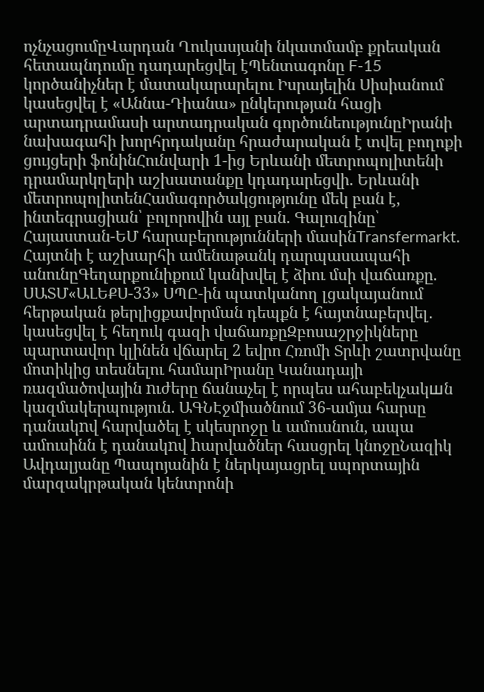ոչնչացումըՎարդան Ղուկասյանի նկատմամբ քրեական հետապնդումը դադարեցվել էՊենտագոնը F-15 կործանիչներ է մատակարարելու Իսրայելին Սիսիանում կասեցվել է «Աննա-Դիանա» ընկերության հացի արտադրամասի արտադրական գործունեությունըԻրանի նախագահի խորհրդականը հրաժարական է տվել բողոքի ցույցերի ֆոնինՀունվարի 1-ից Երևանի մետրոպոլիտենի դրամարկղերի աշխատանքը կդադարեցվի. Երևանի մետրոպոլիտենՀամագործակցությունը մեկ բան է, ինտեգրացիան՝ բոլորովին այլ բան. Գալուզինը՝ Հայաստան-ԵՄ հարաբերությունների մասինTransfermarkt. Հայտնի է աշխարհի ամենաթանկ դարպասապահի անունըԳեղարքունիքում կանխվել է ձիու մսի վաճառքը. ՍԱՏՄ«ԱԼԵՔՍ-33» ՍՊԸ-ին պատկանող լցակայանում հերթական թերլիցքավորման դեպքն է հայտնաբերվել․ կասեցվել է հեղուկ գազի վաճառքըԶբոսաշրջիկները պարտավոր կլինեն վճարել 2 եվրո Հռոմի Տրևի շատրվանը մոտիկից տեսնելու համարԻրանը Կանադայի ռազմածովային nւժերը ճանաչել է որպես ահաբեկչակшն կազմակերպություն. ԱԳՆԷջմիածնում 36-ամյա հարսը դանակnվ հարվածել է սկեսրոջը և ամուսնուն, ապա ամուսինն է դանակnվ hարվածներ հասցրել կնոջըՆազիկ Ավդալյանը Պապոյանին է ներկայացրել սպորտային մարզակրթական կենտրոնի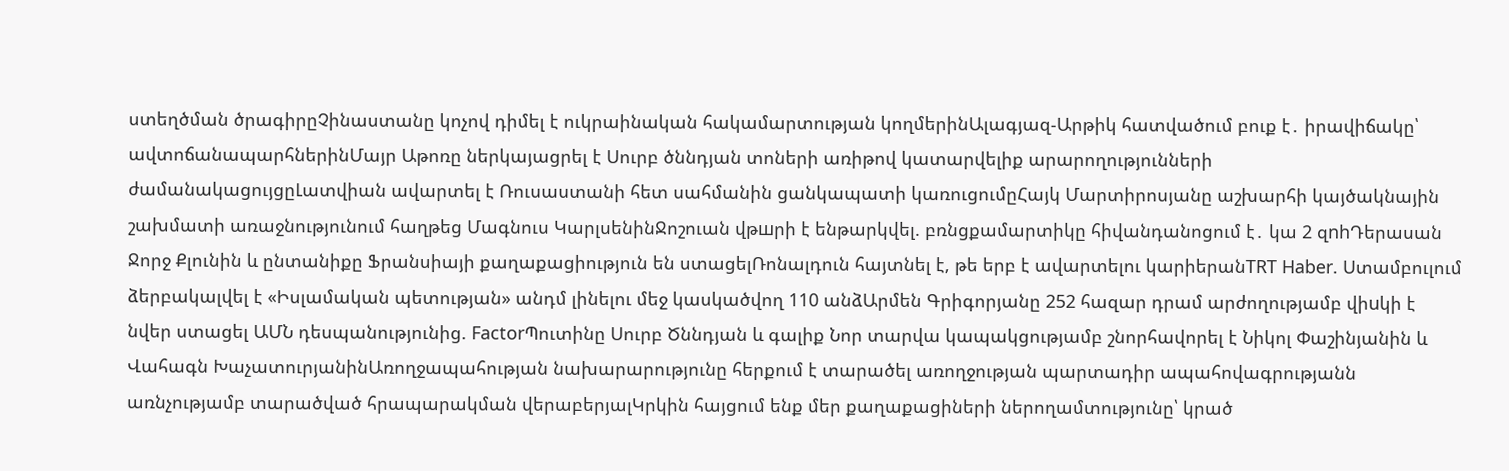ստեղծման ծրագիրըՉինաստանը կոչով դիմել է ուկրաինական հակամարտության կողմերինԱլագյազ-Արթիկ հատվածում բուք է․ իրավիճակը՝ ավտոճանապարհներինՄայր Աթոռը ներկայացրել է Սուրբ ծննդյան տոների առիթով կատարվելիք արարողությունների ժամանակացույցըԼատվիան ավարտել է Ռուսաստանի հետ սահմանին ցանկապատի կառուցումըՀայկ Մարտիրոսյանը աշխարհի կայծակնային շախմատի առաջնությունում հաղթեց Մագնուս ԿարլսենինՋոշուան վթшրի է ենթարկվել. բռնցքամարտիկը հիվանդանոցում է․ կա 2 զnhԴերասան Ջորջ Քլունին և ընտանիքը Ֆրանսիայի քաղաքացիություն են ստացելՌոնալդուն հայտնել է, թե երբ է ավարտելու կարիերանTRT Haber. Ստամբուլում ձերբակալվել է «Իսլամական պետության» անդմ լինելու մեջ կասկածվող 110 անձԱրմեն Գրիգորյանը 252 հազար դրամ արժողությամբ վիuկի է նվեր ստացել ԱՄՆ դեսպանությունից. FactorՊուտինը Սուրբ Ծննդյան և գալիք Նոր տարվա կապակցությամբ շնորհավորել է Նիկոլ Փաշինյանին և Վահագն ԽաչատուրյանինԱռողջապահության նախարարությունը հերքում է տարածել առողջության պարտադիր ապահովագրությանն առնչությամբ տարածված հրապարակման վերաբերյալԿրկին հայցում ենք մեր քաղաքացիների ներողամտությունը՝ կրած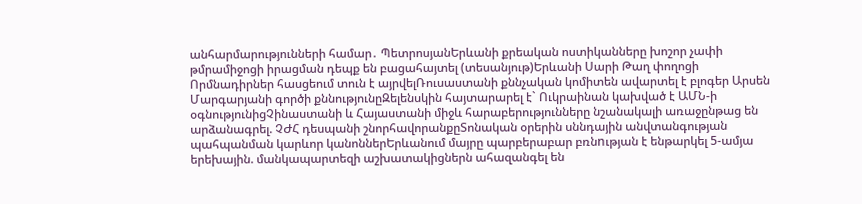անհարմարությունների համար․ ՊետրոսյանԵրևանի քրեական ոստիկանները խոշոր չափի թմրամիջոցի իրացման դեպք են բացահայտել (տեսանյութ)Երևանի Սարի Թաղ փողոցի Որմնադիրներ հասցեում տուն է այրվելՌուսաստանի քննչական կոմիտեն ավարտել է բլոգեր Արսեն Մարգարյանի գործի քննությունըԶելենսկին հայտարարել է` Ուկրաինան կախված է ԱՄՆ-ի օգնությունիցՉինաստանի և Հայաստանի միջև հարաբերությունները նշանակալի առաջընթաց են արձանագրել. ՉԺՀ դեսպանի շնորհավորանքըՏոնական օրերին սննդային անվտանգության պահպանման կարևոր կանոններԵրևանում մայրը պարբերաբար բռնnւթյան է ենթարկել 5-ամյա երեխային. մանկապարտեզի աշխատակիցներն ահազանգել են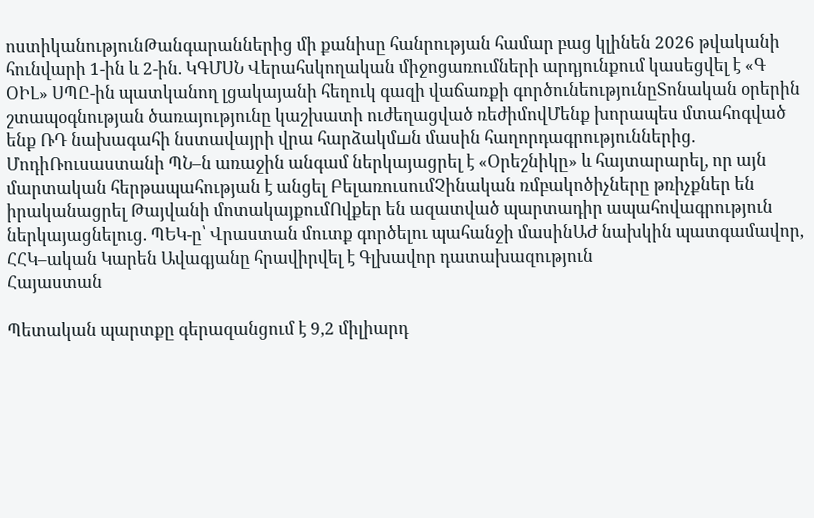ոստիկանությունԹանգարաններից մի քանիսը հանրության համար բաց կլինեն 2026 թվականի հունվարի 1-ին և 2-ին. ԿԳՄՍՆ Վերահսկողական միջոցառումների արդյունքում կասեցվել է «Գ ՕԻԼ» ՍՊԸ-ին պատկանող լցակայանի հեղուկ գազի վաճառքի գործունեությունըՏոնական օրերին շտապօգնության ծառայությունը կաշխատի ուժեղացված ռեժիմովՄենք խորապես մտահոգված ենք ՌԴ նախագահի նստավայրի վրա հարձակմшն մասին հաղորդագրություններից. ՄոդիՌուսաստանի ՊՆ–ն առաջին անգամ ներկայացրել է «Օրեշնիկը» և հայտարարել, որ այն մարտական հերթապահության է անցել ԲելառուսումՉինական ռմբակոծիչները թռիչքներ են իրականացրել Թայվանի մոտակայքումՈվքեր են ազատված պարտադիր ապահովագրություն ներկայացնելուց. ՊԵԿ-ը՝ Վրաստան մուտք գործելու պահանջի մասինԱԺ նախկին պատգամավոր, ՀՀԿ–ական Կարեն Ավագյանը հրավիրվել է Գլխավոր դատախազություն
Հայաստան

Պետական պարտքը գերազանցում է 9,2 միլիարդ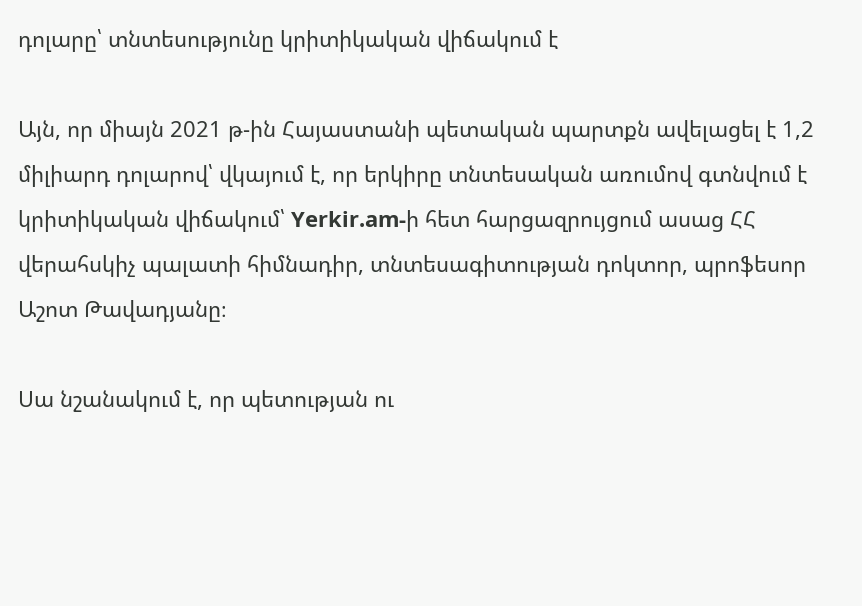դոլարը՝ տնտեսությունը կրիտիկական վիճակում է

Այն, որ միայն 2021 թ-ին Հայաստանի պետական պարտքն ավելացել է 1,2 միլիարդ դոլարով՝ վկայում է, որ երկիրը տնտեսական առումով գտնվում է կրիտիկական վիճակում՝ Yerkir.am-ի հետ հարցազրույցում ասաց ՀՀ վերահսկիչ պալատի հիմնադիր, տնտեսագիտության դոկտոր, պրոֆեսոր Աշոտ Թավադյանը։

Սա նշանակում է, որ պետության ու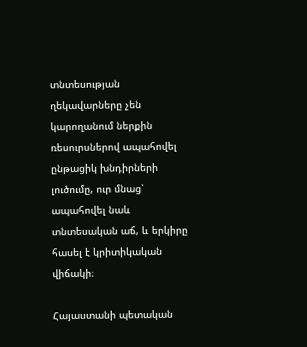տնտեսության ղեկավարները չեն կարողանում ներքին ռեսուրսներով ապահովել ընթացիկ խնդիրների լուծումը, ուր մնաց՝ ապահովել նաև տնտեսական աճ, և երկիրը հասել է կրիտիկական վիճակի։

Հայաստանի պետական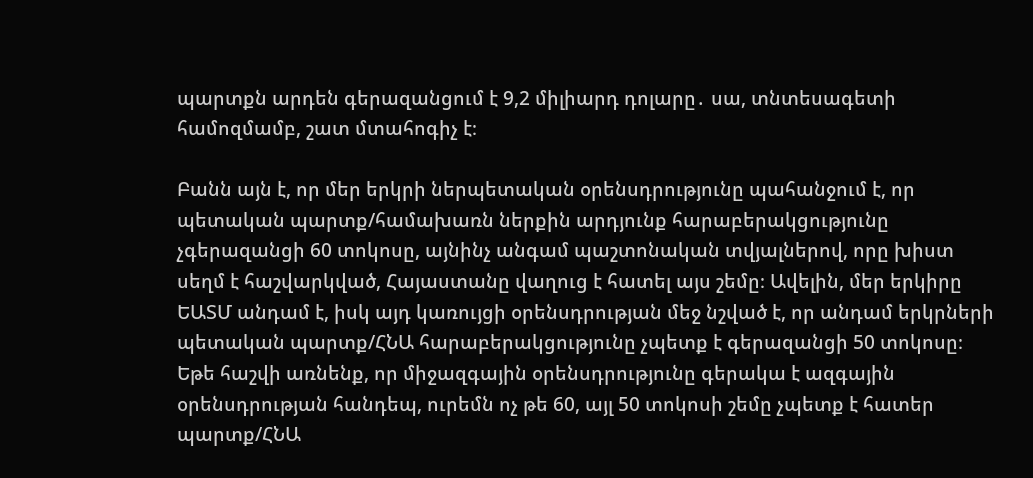պարտքն արդեն գերազանցում է 9,2 միլիարդ դոլարը․ սա, տնտեսագետի համոզմամբ, շատ մտահոգիչ է։

Բանն այն է, որ մեր երկրի ներպետական օրենսդրությունը պահանջում է, որ պետական պարտք/համախառն ներքին արդյունք հարաբերակցությունը չգերազանցի 60 տոկոսը, այնինչ անգամ պաշտոնական տվյալներով, որը խիստ սեղմ է հաշվարկված, Հայաստանը վաղուց է հատել այս շեմը։ Ավելին, մեր երկիրը ԵԱՏՄ անդամ է, իսկ այդ կառույցի օրենսդրության մեջ նշված է, որ անդամ երկրների պետական պարտք/ՀՆԱ հարաբերակցությունը չպետք է գերազանցի 50 տոկոսը։ Եթե հաշվի առնենք, որ միջազգային օրենսդրությունը գերակա է ազգային օրենսդրության հանդեպ, ուրեմն ոչ թե 60, այլ 50 տոկոսի շեմը չպետք է հատեր պարտք/ՀՆԱ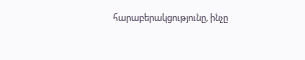հարաբերակցությունը, ինչը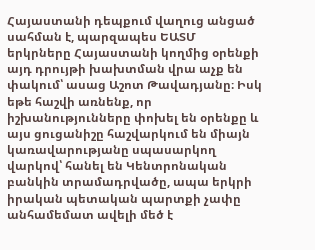Հայաստանի դեպքում վաղուց անցած սահման է, պարզապես ԵԱՏՄ երկրները Հայաստանի կողմից օրենքի այդ դրույթի խախտման վրա աչք են փակում՝ ասաց Աշոտ Թավադյանը։ Իսկ եթե հաշվի առնենք, որ իշխանությունները փոխել են օրենքը և այս ցուցանիշը հաշվարկում են միայն կառավարությանը սպասարկող վարկով՝ հանել են Կենտրոնական բանկին տրամադրվածը, ապա երկրի իրական պետական պարտքի չափը անհամեմատ ավելի մեծ է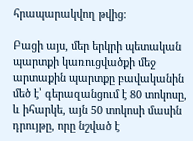հրապարակվող թվից։

Բացի այս, մեր երկրի պետական պարտքի կառուցվածքի մեջ արտաքին պարտքը բավականին մեծ է՝ գերազանցում է 80 տոկոսը, և իհարկե, այն 50 տոկոսի մասին դրույթը, որը նշված է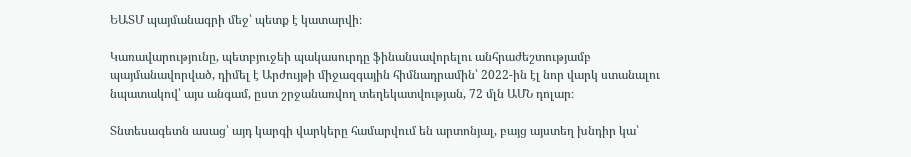ԵԱՏՄ պայմանագրի մեջ՝ պետք է կատարվի։

Կառավարությունը, պետբյուջեի պակասուրդը ֆինանսավորելու անհրաժեշտությամբ պայմանավորված, դիմել է Արժույթի միջազգային հիմնադրամին՝ 2022-ին էլ նոր վարկ ստանալու նպատակով՝ այս անգամ, ըստ շրջանառվող տեղեկատվության, 72 մլն ԱՄՆ դոլար։

Տնտեսագետն ասաց՝ այդ կարգի վարկերը համարվում են արտոնյալ, բայց այստեղ խնդիր կա՝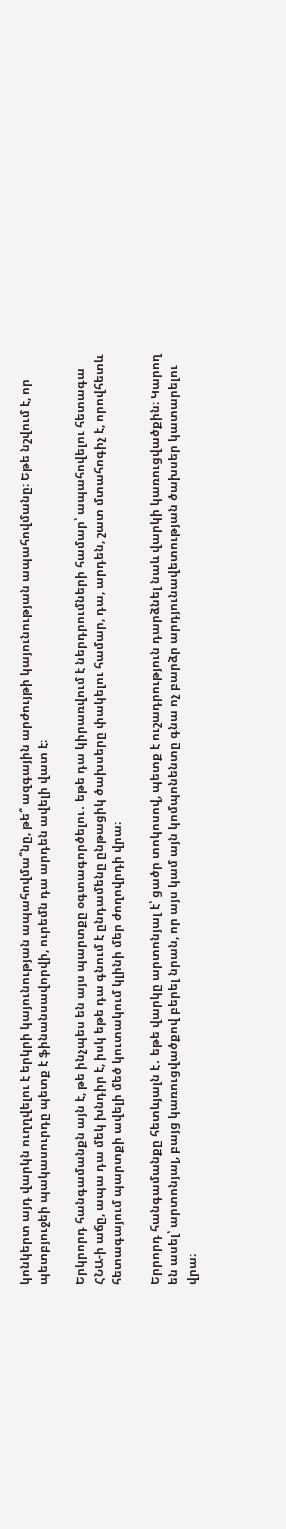կոնկերտ այդ վարկն ուղղվելու է երկրի կայունության ապահովմա՞նը, թե՞ ազգային արժույթի կայունության ապահովմանը։ Եթե նշվում է, որ պետբյուջեի պակասուրդը պետք է ֆինանսավորվի, ուրեմն դա արդեն ավելի վատ է։

Երկրորդ հանգամանքն այն է, թե ինչպես են այս պարտքը օգտագործելու․ եթե դա կիրառվում է ներդրումների համար՝ ապահովելու հետագա ՀՆԱ-ի աճը, ապա դա մեկ խնդիր է, իսկ եթե դա գնում է ընդամենը ընթացիկ ծախսերը փակելու համար, դա, արդեն, շատ մտահոգիչ է, որովհետև հետագայում պարտքի ավելի մեծ կուտակում կլինի մեր ժողովրդի վրա։

Երրորդ հանգամանքը հետևյալն է․ եթե վարկը արտոնյալ է՝ ցածր տոկոսով, պետք է ուշադրություն դարձնել նաև վարկի կառուցվածքին։ Կարող են ասել՝ արտոնյալ, բայց կառուցվածքով բերել նրան, որ այս կամ այն կոմպոնենտը գնա ոչ բարձր արդյունավետության ծախսեր կատարելու վրա։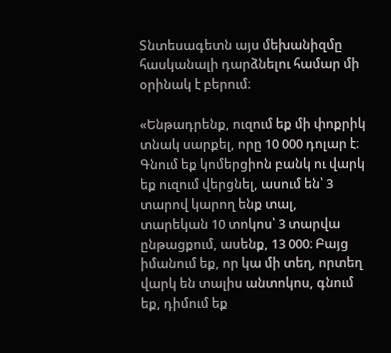Տնտեսագետն այս մեխանիզմը հասկանալի դարձնելու համար մի օրինակ է բերում։

«Ենթադրենք, ուզում եք մի փոքրիկ տնակ սարքել, որը 10 000 դոլար է։ Գնում եք կոմերցիոն բանկ ու վարկ եք ուզում վերցնել, ասում են՝ 3 տարով կարող ենք տալ, տարեկան 10 տոկոս՝ 3 տարվա ընթացքում, ասենք, 13 000։ Բայց իմանում եք, որ կա մի տեղ, որտեղ վարկ են տալիս անտոկոս, գնում եք, դիմում եք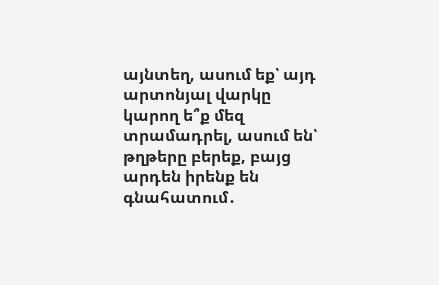այնտեղ, ասում եք՝ այդ արտոնյալ վարկը կարող ե՞ք մեզ տրամադրել, ասում են՝ թղթերը բերեք, բայց արդեն իրենք են գնահատում․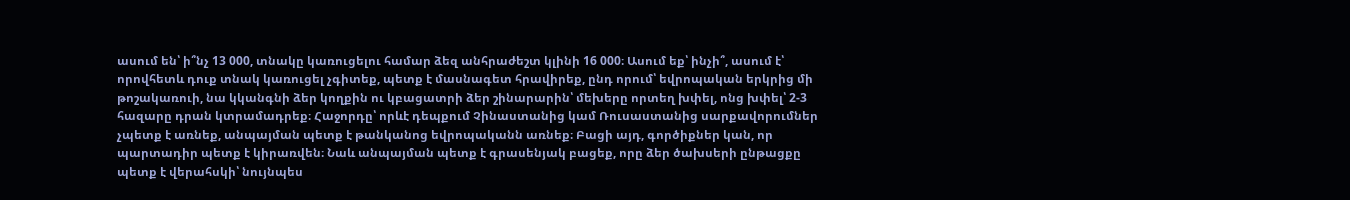ասում են՝ ի՞նչ 13 000, տնակը կառուցելու համար ձեզ անհրաժեշտ կլինի 16 000։ Ասում եք՝ ինչի՞, ասում է՝ որովհետև դուք տնակ կառուցել չգիտեք, պետք է մասնագետ հրավիրեք, ընդ որում՝ եվրոպական երկրից մի թոշակառուի, նա կկանգնի ձեր կողքին ու կբացատրի ձեր շինարարին՝ մեխերը որտեղ խփել, ոնց խփել՝ 2-3 հազարը դրան կտրամադրեք։ Հաջորդը՝ որևէ դեպքում Չինաստանից կամ Ռուսաստանից սարքավորումներ չպետք է առնեք, անպայման պետք է թանկանոց եվրոպականն առնեք։ Բացի այդ, գործիքներ կան, որ պարտադիր պետք է կիրառվեն։ Նաև անպայման պետք է գրասենյակ բացեք, որը ձեր ծախսերի ընթացքը պետք է վերահսկի՝ նույնպես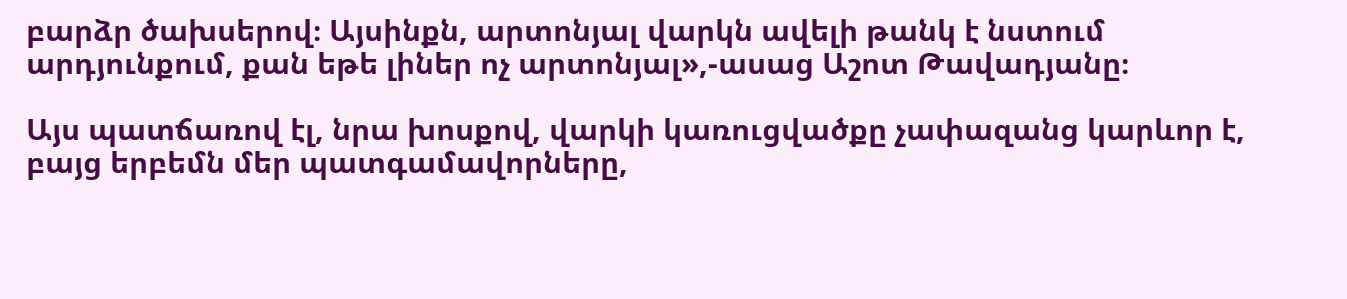բարձր ծախսերով։ Այսինքն, արտոնյալ վարկն ավելի թանկ է նստում արդյունքում, քան եթե լիներ ոչ արտոնյալ»,-ասաց Աշոտ Թավադյանը։

Այս պատճառով էլ, նրա խոսքով, վարկի կառուցվածքը չափազանց կարևոր է, բայց երբեմն մեր պատգամավորները,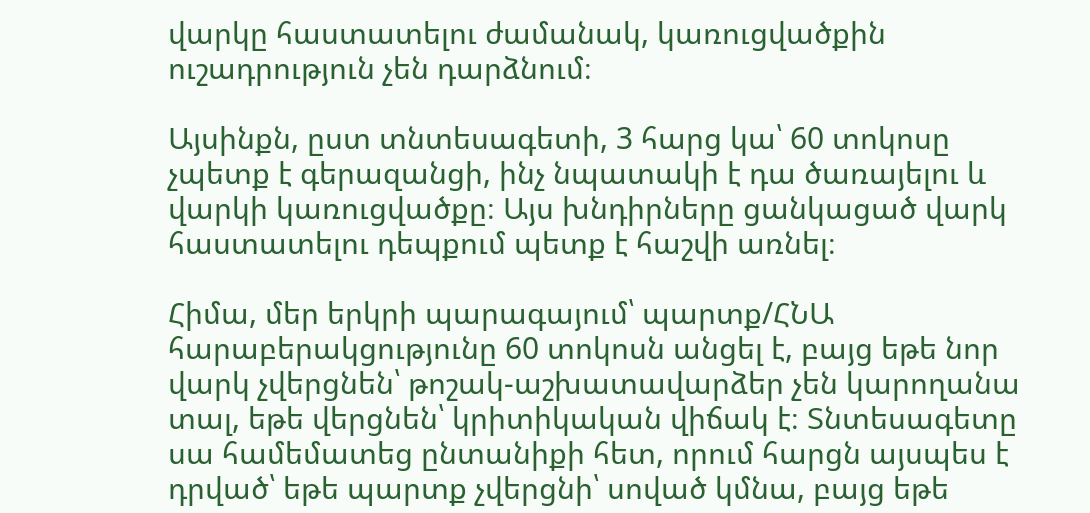վարկը հաստատելու ժամանակ, կառուցվածքին ուշադրություն չեն դարձնում։

Այսինքն, ըստ տնտեսագետի, 3 հարց կա՝ 60 տոկոսը չպետք է գերազանցի, ինչ նպատակի է դա ծառայելու և վարկի կառուցվածքը։ Այս խնդիրները ցանկացած վարկ հաստատելու դեպքում պետք է հաշվի առնել։

Հիմա, մեր երկրի պարագայում՝ պարտք/ՀՆԱ հարաբերակցությունը 60 տոկոսն անցել է, բայց եթե նոր վարկ չվերցնեն՝ թոշակ-աշխատավարձեր չեն կարողանա տալ, եթե վերցնեն՝ կրիտիկական վիճակ է։ Տնտեսագետը սա համեմատեց ընտանիքի հետ, որում հարցն այսպես է դրված՝ եթե պարտք չվերցնի՝ սոված կմնա, բայց եթե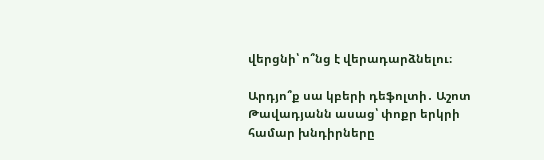վերցնի՝ ո՞նց է վերադարձնելու։

Արդյո՞ք սա կբերի դեֆոլտի․ Աշոտ Թավադյանն ասաց՝ փոքր երկրի համար խնդիրները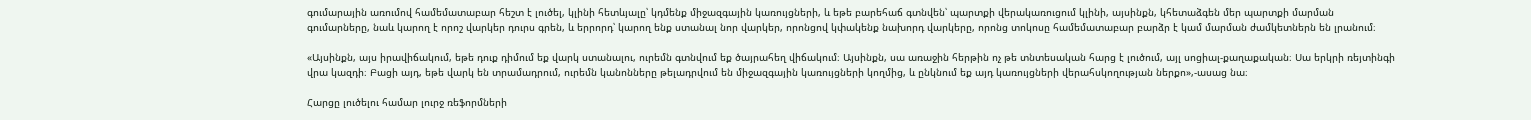գումարային առումով համեմատաբար հեշտ է լուծել, կլինի հետևյալը՝ կդմենք միջազգային կառույցների, և եթե բարեհաճ գտնվեն՝ պարտքի վերակառուցում կլինի, այսինքն, կհետաձգեն մեր պարտքի մարման գումարները, նաև կարող է որոշ վարկեր դուրս գրեն, և երրորդ՝ կարող ենք ստանալ նոր վարկեր, որոնցով կփակենք նախորդ վարկերը, որոնց տոկոսը համեմատաբար բարձր է կամ մարման ժամկետներն են լրանում։

«Այսինքն, այս իրավիճակում, եթե դուք դիմում եք վարկ ստանալու, ուրեմն գտնվում եք ծայրահեղ վիճակում։ Այսինքն, սա առաջին հերթին ոչ թե տնտեսական հարց է լուծում, այլ սոցիալ-քաղաքական։ Սա երկրի ռեյտինգի վրա կազդի։ Բացի այդ, եթե վարկ են տրամադրում, ուրեմն կանոնները թելադրվում են միջազգային կառույցների կողմից, և ընկնում եք այդ կառույցների վերահսկողության ներքո»,-ասաց նա։

Հարցը լուծելու համար լուրջ ռեֆորմների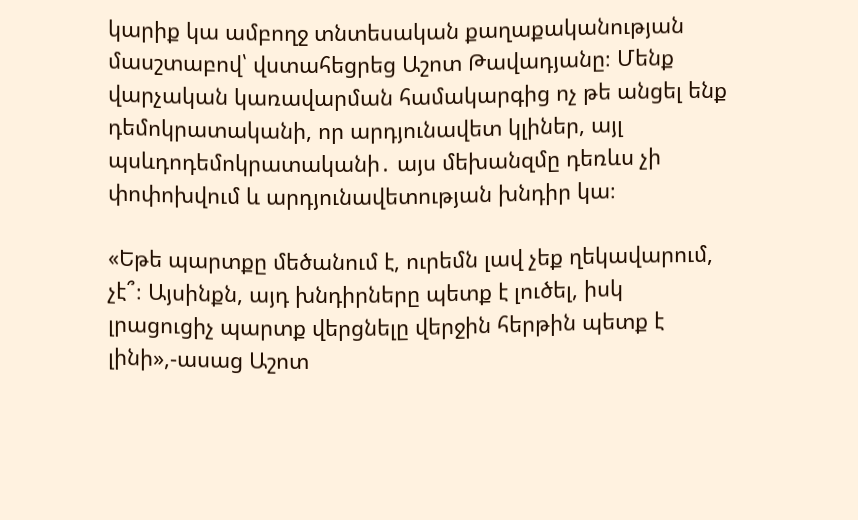կարիք կա ամբողջ տնտեսական քաղաքականության մասշտաբով՝ վստահեցրեց Աշոտ Թավադյանը։ Մենք վարչական կառավարման համակարգից ոչ թե անցել ենք դեմոկրատականի, որ արդյունավետ կլիներ, այլ պսևդոդեմոկրատականի․ այս մեխանզմը դեռևս չի փոփոխվում և արդյունավետության խնդիր կա։

«Եթե պարտքը մեծանում է, ուրեմն լավ չեք ղեկավարում, չէ՞։ Այսինքն, այդ խնդիրները պետք է լուծել, իսկ լրացուցիչ պարտք վերցնելը վերջին հերթին պետք է լինի»,-ասաց Աշոտ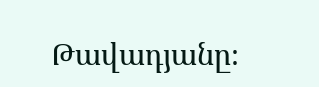Թավադյանը։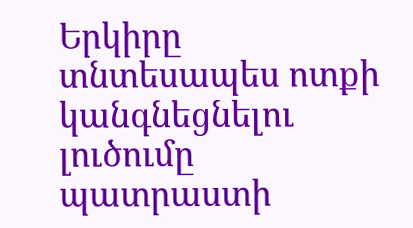Երկիրը տնտեսապես ոտքի կանգնեցնելու լուծումը պատրաստի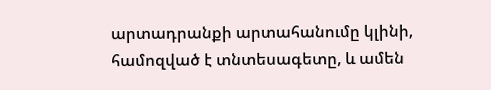արտադրանքի արտահանումը կլինի, համոզված է տնտեսագետը, և ամեն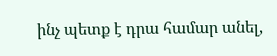ինչ պետք է դրա համար անել,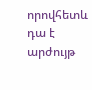որովհետև դա է արժույթ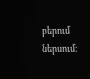բերում ներսում։